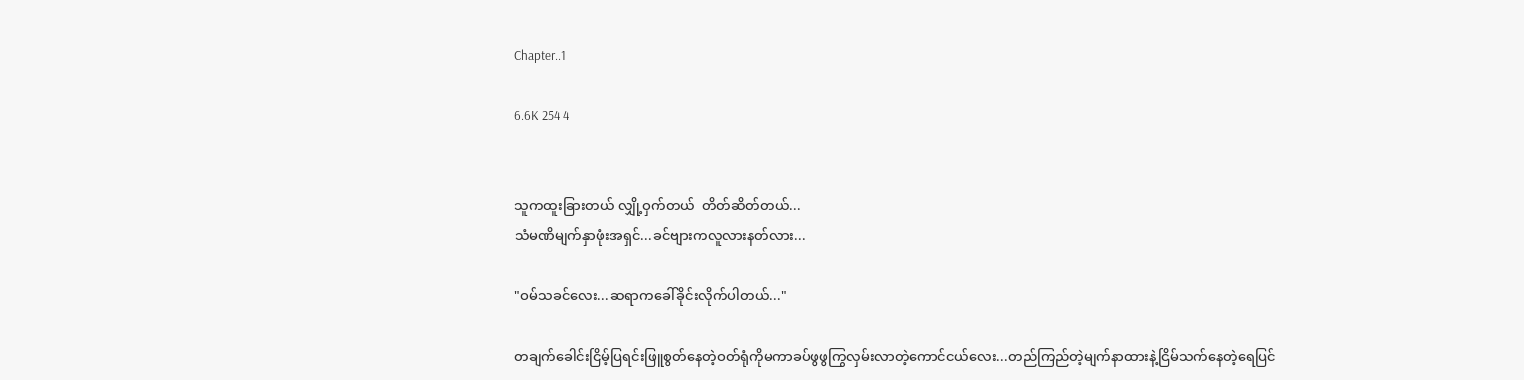Chapter..1

6.6K 254 4


သူကထူးခြားတယ် လျှို့ဝှက်တယ်  တိတ်ဆိတ်တယ်...
သံမဏိမျက်နှာဖုံးအရှင်...ခင်ဗျားကလူလားနတ်လား...

"ဝမ်သခင်လေး...ဆရာကခေါ်ခိုင်းလိုက်ပါတယ်..."

တချက်ခေါင်းငြိမ့်ပြရင်းဖြူစွတ်နေတဲ့ဝတ်ရုံကိုမကာခပ်ဖွဖွကြွလှမ်းလာတဲ့ကောင်ငယ်လေး...တည်ကြည်တဲ့မျက်နာထားနဲ့ငြိမ်သက်နေတဲ့ရေပြင်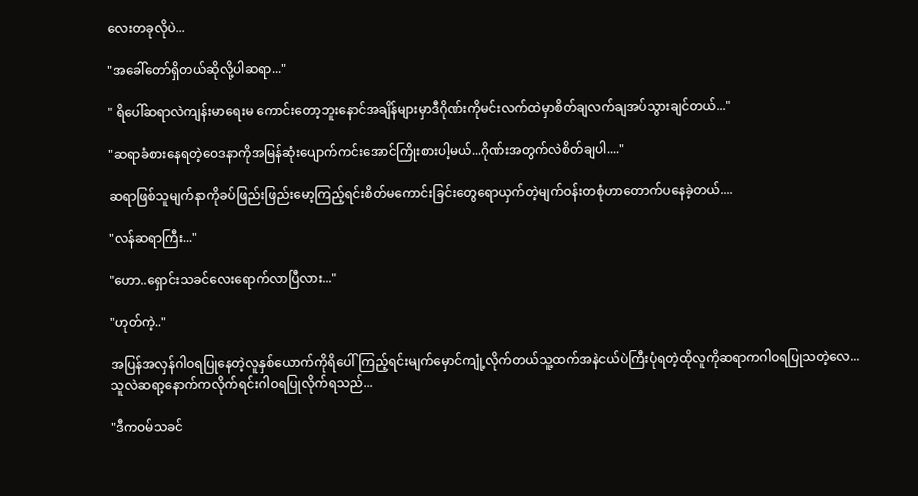လေးတခုလိုပဲ...

"အခေါ်တော်ရှိတယ်ဆိုလို့ပါဆရာ..."

" ရိပေါ်ဆရာလဲကျန်းမာရေးမ ကောင်းတော့ဘူးနောင်အချိန်များမှာဒီဂိုဏ်းကိုမင်းလက်ထဲမှာစိတ်ချလက်ချအပ်သွားချင်တယ်..."

"ဆရာခံစားနေရတဲ့ဝေဒနာကိုအမြန်ဆုံးပျောက်ကင်းအောင်ကြိုးစားပါ့မယ်...ဂိုဏ်းအတွက်လဲစိတ်ချပါ...."

ဆရာဖြစ်သူမျက်နာကိုခပ်ဖြည်းဖြည်းမော့ကြည့်ရင်းစိတ်မကောင်းခြင်းတွေရောယှက်တဲ့မျက်ဝန်းတစုံဟာတောက်ပနေခဲ့တယ်....

"လန်ဆရာကြီး..."

"ဟော..ရှောင်းသခင်လေးရောက်လာပြီလား..."

"ဟုတ်ကဲ့.."

အပြန်အလှန်ဂါဝရပြုနေတဲ့လူနှစ်ယောက်ကိုရိပေါ်ကြည့်ရင်းမျက်မှောင်ကျုံ့လိုက်တယ်သူ့ထက်အနဲငယ်ပဲကြီးပုံရတဲ့ထိုလူကိုဆရာကဂါဝရပြုသတဲ့လေ...သူလဲဆရာ့နောက်ကလိုက်ရင်းဂါဝရပြုလိုက်ရသည်...

"ဒီကဝမ်သခင်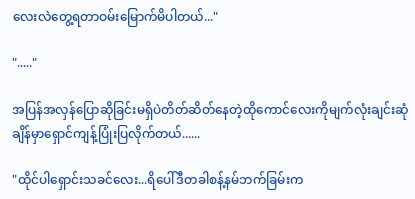လေးလဲတွေ့ရတာဝမ်းမြောက်မိပါတယ်..."

"....."

အပြန်အလှန်ပြောဆိုခြင်းမရှိပဲတိတ်ဆိတ်နေတဲ့ထိုကောင်လေးကိုမျက်လုံးချင်းဆုံချိန်မှာရှောင်ကျန့်ပြုံးပြလိုက်တယ်......

"ထိုင်ပါရှောင်းသခင်လေး...ရိပေါ်ဒီတခါစန့်နမ်ဘက်ခြမ်းက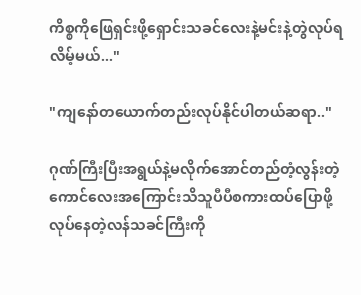ကိစ္စကိုဖြေရှင်းဖို့ရှောင်းသခင်လေးနဲ့မင်းနဲ့တွဲလုပ်ရလိမ့်မယ်..."

"ကျနော်တယောက်တည်းလုပ်နိုင်ပါတယ်ဆရာ.."

ဂုဏ်ကြီးပြီးအရွယ်နဲ့မလိုက်အောင်တည်တံ့လွန်းတဲ့ကောင်လေးအကြောင်းသိသူပီပီစကားထပ်ပြောဖို့လုပ်နေတဲ့လန်သခင်ကြီးကို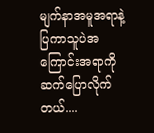မျက်နာအမူအရာနဲ့ပြကာသူပဲအကြောင်းအရာကိုဆက်ပြောလိုက်တယ်....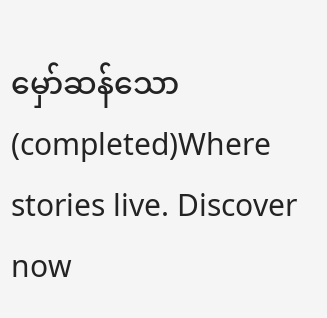မှော်ဆန်သော(completed)Where stories live. Discover now